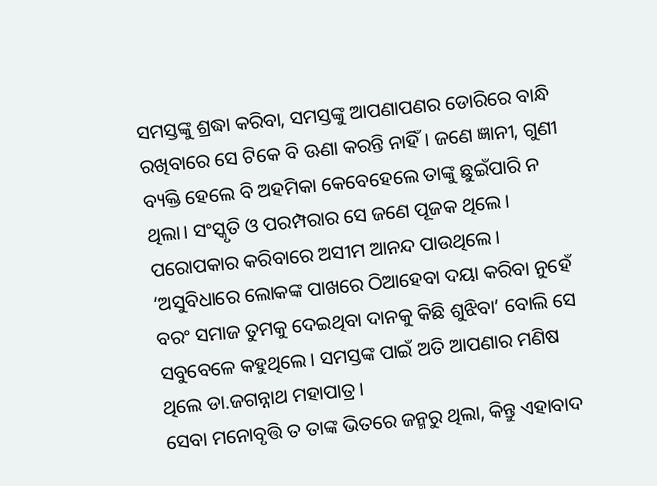ସମସ୍ତଙ୍କୁ ଶ୍ରଦ୍ଧା କରିବା, ସମସ୍ତଙ୍କୁ ଆପଣାପଣର ଡୋରିରେ ବାନ୍ଧି ରଖିବାରେ ସେ ଟିକେ ବି ଊଣା କରନ୍ତି ନାହିଁ। ଜଣେ ଜ୍ଞାନୀ, ଗୁଣୀ ବ୍ୟକ୍ତି ହେଲେ ବି ଅହମିକା କେବେହେଲେ ତାଙ୍କୁ ଛୁଇଁପାରି ନ ଥିଲା। ସଂସ୍କୃତି ଓ ପରମ୍ପରାର ସେ ଜଣେ ପୂଜକ ଥିଲେ। ପରୋପକାର କରିବାରେ ଅସୀମ ଆନନ୍ଦ ପାଉଥିଲେ। ‘ଅସୁବିଧାରେ ଲୋକଙ୍କ ପାଖରେ ଠିଆହେବା ଦୟା କରିବା ନୁହେଁ ବରଂ ସମାଜ ତୁମକୁ ଦେଇଥିବା ଦାନକୁ କିଛି ଶୁଝିବା’ ବୋଲି ସେ ସବୁବେଳେ କହୁଥିଲେ। ସମସ୍ତଙ୍କ ପାଇଁ ଅତି ଆପଣାର ମଣିଷ ଥିଲେ ଡା.ଜଗନ୍ନାଥ ମହାପାତ୍ର।
ସେବା ମନୋବୃତ୍ତି ତ ତାଙ୍କ ଭିତରେ ଜନ୍ମରୁ ଥିଲା, କିନ୍ତୁ ଏହାବାଦ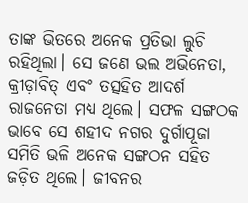ତାଙ୍କ ଭିତରେ ଅନେକ ପ୍ରତିଭା ଲୁଚି ରହିଥିଲା। ସେ ଜଣେ ଭଲ ଅଭିନେତା, କ୍ରୀଡ଼ାବିତ୍ ଏବଂ ତତ୍ସହିତ ଆଦର୍ଶ ରାଜନେତା ମଧ୍ୟ ଥିଲେ। ସଫଳ ସଙ୍ଗଠକ ଭାବେ ସେ ଶହୀଦ ନଗର ଦୁର୍ଗାପୂଜା ସମିତି ଭଳି ଅନେକ ସଙ୍ଗଠନ ସହିତ ଜଡ଼ିତ ଥିଲେ। ଜୀବନର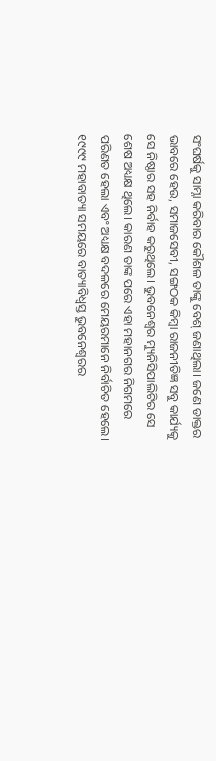ସଂଘର୍ଷକୁ ସାମ୍ନା କରିବାର କୌଶଳ ତାଙ୍କୁ ବେଶ୍ ଜଣାଥିଲା। ଜଣେ ଡାକ୍ତର ଭାବରେ ହେଉ, ସମାଜସେବୀ, ସଙ୍ଗଠକ କିମ୍ବା ରାଜନୀତିଜ୍ଞ ସବୁ କାର୍ଯ୍ୟକୁ ସେ ନିଷ୍ଠାର ସହ ନିର୍ବାହ କରୁଥିଲେ। ଭୁବନେଶ୍ୱର ମ୍ୟୁନିସିପାଲିଟିର ସେ ଶେଷ ଅଧ୍ୟକ୍ଷ ଥିଲେ। କାରଣ ତାଙ୍କ ପରେ ଏହା ମହାନଗର ନିଗମରେ ପରିଣତ ହେଲା ଏବଂ ଅଧ୍ୟକ୍ଷ ବଦଳରେ ମେୟରମାନେ ନିର୍ବାଚିତ ହେଲେ। ୧୯୯୯ ମହାବାତ୍ୟା ସମୟରେ ବାତ୍ୟାବିଧ୍ୱସ୍ତ ଭୁବନେଶ୍ୱରର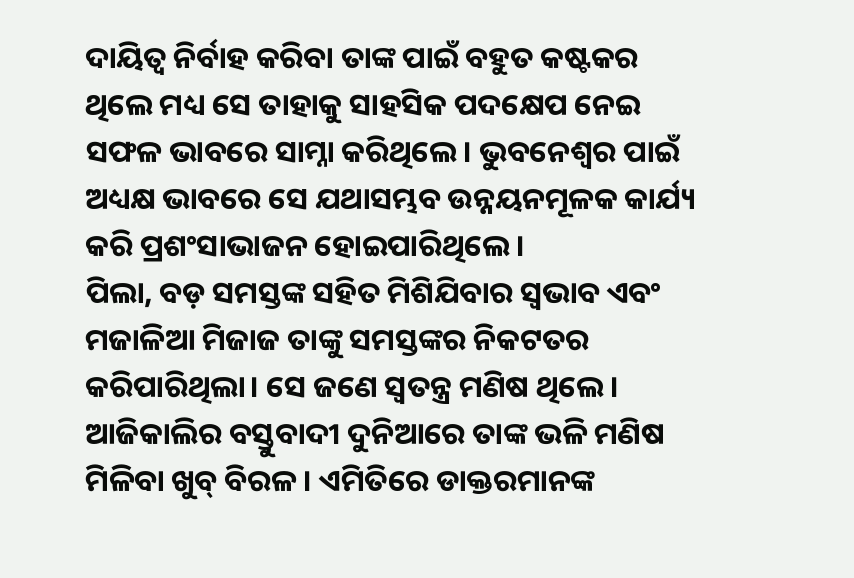ଦାୟିତ୍ୱ ନିର୍ବାହ କରିବା ତାଙ୍କ ପାଇଁ ବହୁତ କଷ୍ଟକର ଥିଲେ ମଧ୍ୟ ସେ ତାହାକୁ ସାହସିକ ପଦକ୍ଷେପ ନେଇ ସଫଳ ଭାବରେ ସାମ୍ନା କରିଥିଲେ। ଭୁବନେଶ୍ୱର ପାଇଁ ଅଧ୍ୟକ୍ଷ ଭାବରେ ସେ ଯଥାସମ୍ଭବ ଉନ୍ନୟନମୂଳକ କାର୍ଯ୍ୟ କରି ପ୍ରଶଂସାଭାଜନ ହୋଇପାରିଥିଲେ।
ପିଲା, ବଡ଼ ସମସ୍ତଙ୍କ ସହିତ ମିଶିଯିବାର ସ୍ବଭାବ ଏବଂ ମଜାଳିଆ ମିଜାଜ ତାଙ୍କୁ ସମସ୍ତଙ୍କର ନିକଟତର କରିପାରିଥିଲା। ସେ ଜଣେ ସ୍ବତନ୍ତ୍ର ମଣିଷ ଥିଲେ। ଆଜିକାଲିର ବସ୍ତୁବାଦୀ ଦୁନିଆରେ ତାଙ୍କ ଭଳି ମଣିଷ ମିଳିବା ଖୁବ୍ ବିରଳ। ଏମିତିରେ ଡାକ୍ତରମାନଙ୍କ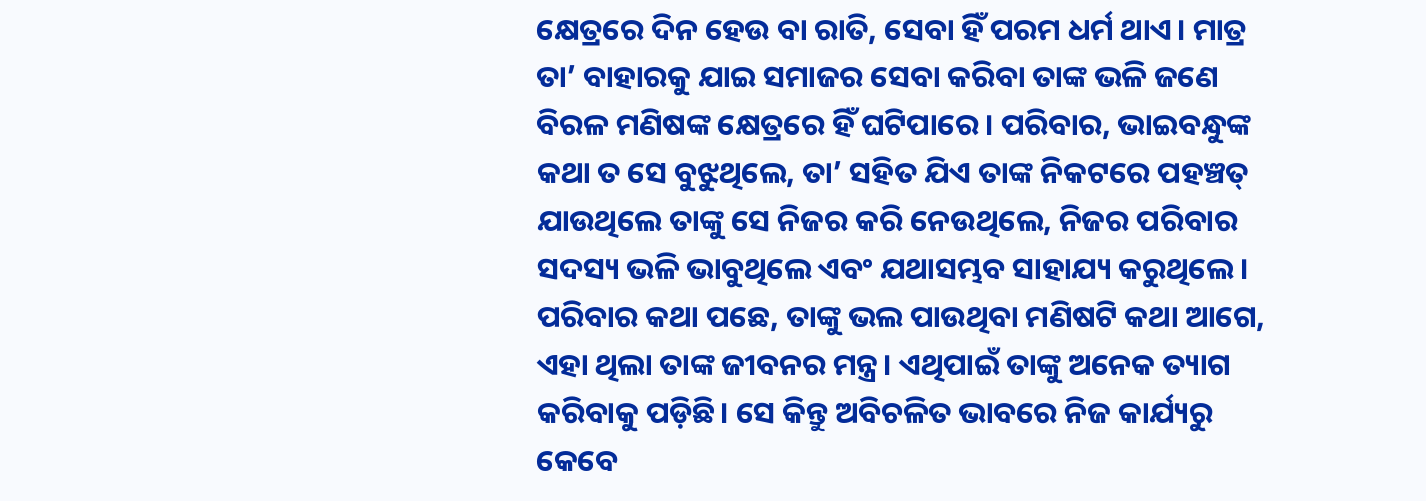କ୍ଷେତ୍ରରେ ଦିନ ହେଉ ବା ରାତି, ସେବା ହିଁ ପରମ ଧର୍ମ ଥାଏ। ମାତ୍ର ତା’ ବାହାରକୁ ଯାଇ ସମାଜର ସେବା କରିବା ତାଙ୍କ ଭଳି ଜଣେ ବିରଳ ମଣିଷଙ୍କ କ୍ଷେତ୍ରରେ ହିଁ ଘଟିପାରେ। ପରିବାର, ଭାଇବନ୍ଧୁଙ୍କ କଥା ତ ସେ ବୁଝୁଥିଲେ, ତା’ ସହିତ ଯିଏ ତାଙ୍କ ନିକଟରେ ପହଞ୍ଚତ୍ ଯାଉଥିଲେ ତାଙ୍କୁ ସେ ନିଜର କରି ନେଉଥିଲେ, ନିଜର ପରିବାର ସଦସ୍ୟ ଭଳି ଭାବୁଥିଲେ ଏବଂ ଯଥାସମ୍ଭବ ସାହାଯ୍ୟ କରୁଥିଲେ। ପରିବାର କଥା ପଛେ, ତାଙ୍କୁ ଭଲ ପାଉଥିବା ମଣିଷଟି କଥା ଆଗେ, ଏହା ଥିଲା ତାଙ୍କ ଜୀବନର ମନ୍ତ୍ର। ଏଥିପାଇଁ ତାଙ୍କୁ ଅନେକ ତ୍ୟାଗ କରିବାକୁ ପଡ଼ିଛି। ସେ କିନ୍ତୁ ଅବିଚଳିତ ଭାବରେ ନିଜ କାର୍ଯ୍ୟରୁ କେବେ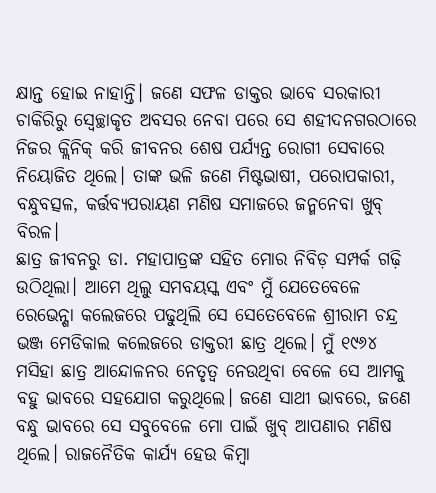କ୍ଷାନ୍ତ ହୋଇ ନାହାନ୍ତି। ଜଣେ ସଫଳ ଡାକ୍ତର ଭାବେ ସରକାରୀ ଚାକିରିରୁ ସ୍ବେଚ୍ଛାକୃତ ଅବସର ନେବା ପରେ ସେ ଶହୀଦନଗରଠାରେ ନିଜର କ୍ଲିନିକ୍ କରି ଜୀବନର ଶେଷ ପର୍ଯ୍ୟନ୍ତ ରୋଗୀ ସେବାରେ ନିୟୋଜିତ ଥିଲେ। ତାଙ୍କ ଭଳି ଜଣେ ମିଷ୍ଟଭାଷୀ, ପରୋପକାରୀ, ବନ୍ଧୁବତ୍ସଳ, କର୍ତ୍ତବ୍ୟପରାୟଣ ମଣିଷ ସମାଜରେ ଜନ୍ମନେବା ଖୁବ୍ ବିରଳ।
ଛାତ୍ର ଜୀବନରୁ ଡା. ମହାପାତ୍ରଙ୍କ ସହିତ ମୋର ନିବିଡ଼ ସମ୍ପର୍କ ଗଢ଼ି ଉଠିଥିଲା। ଆମେ ଥିଲୁ ସମବୟସ୍କ ଏବଂ ମୁଁ ଯେତେବେଳେ ରେଭେନ୍ଶା କଲେଜରେ ପଢୁଥିଲି ସେ ସେତେବେଳେ ଶ୍ରୀରାମ ଚନ୍ଦ୍ର ଭଞ୍ଜ ମେଡିକାଲ କଲେଜରେ ଡାକ୍ତରୀ ଛାତ୍ର ଥିଲେ। ମୁଁ ୧୯୬୪ ମସିହା ଛାତ୍ର ଆନ୍ଦୋଳନର ନେତୃତ୍ୱ ନେଉଥିବା ବେଳେ ସେ ଆମକୁ ବହୁ ଭାବରେ ସହଯୋଗ କରୁଥିଲେ। ଜଣେ ସାଥୀ ଭାବରେ, ଜଣେ ବନ୍ଧୁ ଭାବରେ ସେ ସବୁବେଳେ ମୋ ପାଇଁ ଖୁବ୍ ଆପଣାର ମଣିଷ ଥିଲେ। ରାଜନୈତିକ କାର୍ଯ୍ୟ ହେଉ କିମ୍ବା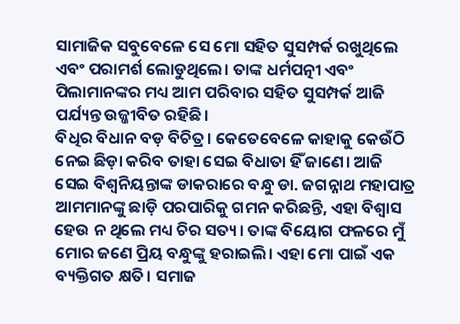ସାମାଜିକ ସବୁବେଳେ ସେ ମୋ ସହିତ ସୁସମ୍ପର୍କ ରଖୁଥିଲେ ଏବଂ ପରାମର୍ଶ ଲୋଡୁଥିଲେ। ତାଙ୍କ ଧର୍ମପତ୍ନୀ ଏବଂ ପିଲାମାନଙ୍କର ମଧ୍ୟ ଆମ ପରିବାର ସହିତ ସୁସମ୍ପର୍କ ଆଜି ପର୍ଯ୍ୟନ୍ତ ଉଜ୍ଜୀବିତ ରହିଛି।
ବିଧିର ବିଧାନ ବଡ଼ ବିଚିତ୍ର। କେତେବେଳେ କାହାକୁ କେଉଁଠି ନେଇ ଛିଡ଼ା କରିବ ତାହା ସେଇ ବିଧାତା ହିଁ ଜାଣେ। ଆଜି ସେଇ ବିଶ୍ୱନିୟନ୍ତାଙ୍କ ଡାକରାରେ ବନ୍ଧୁ ଡା. ଜଗନ୍ନାଥ ମହାପାତ୍ର ଆମମାନଙ୍କୁ ଛାଡ଼ି ପରପାରିକୁ ଗମନ କରିଛନ୍ତି, ଏହା ବିଶ୍ୱାସ ହେଉ ନ ଥିଲେ ମଧ୍ୟ ଚିର ସତ୍ୟ। ତାଙ୍କ ବିୟୋଗ ଫଳରେ ମୁଁ ମୋର ଜଣେ ପ୍ରିୟ ବନ୍ଧୁଙ୍କୁ ହରାଇଲି। ଏହା ମୋ ପାଇଁ ଏକ ବ୍ୟକ୍ତିଗତ କ୍ଷତି। ସମାଜ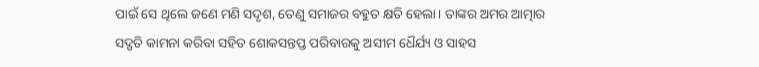ପାଇଁ ସେ ଥିଲେ ଜଣେ ମଣି ସଦୃଶ, ତେଣୁ ସମାଜର ବହୁତ କ୍ଷତି ହେଲା। ତାଙ୍କର ଅମର ଆତ୍ମାର ସଦ୍ଗତି କାମନା କରିବା ସହିତ ଶୋକସନ୍ତପ୍ତ ପରିବାରକୁ ଅସୀମ ଧୈର୍ଯ୍ୟ ଓ ସାହସ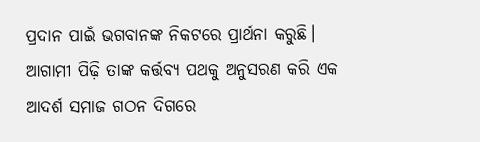ପ୍ରଦାନ ପାଇଁ ଭଗବାନଙ୍କ ନିକଟରେ ପ୍ରାର୍ଥନା କରୁଛି। ଆଗାମୀ ପିଢ଼ି ତାଙ୍କ କର୍ତ୍ତବ୍ୟ ପଥକୁ ଅନୁସରଣ କରି ଏକ ଆଦର୍ଶ ସମାଜ ଗଠନ ଦିଗରେ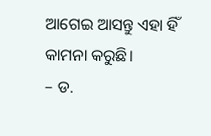ଆଗେଇ ଆସନ୍ତୁ ଏହା ହିଁ କାମନା କରୁଛି।
– ଡ.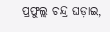ପ୍ରଫୁଲ୍ଲ ଚନ୍ଦ୍ର ଘଡ଼ାଇ,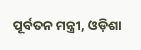ପୂର୍ବତନ ମନ୍ତ୍ରୀ, ଓଡ଼ିଶା